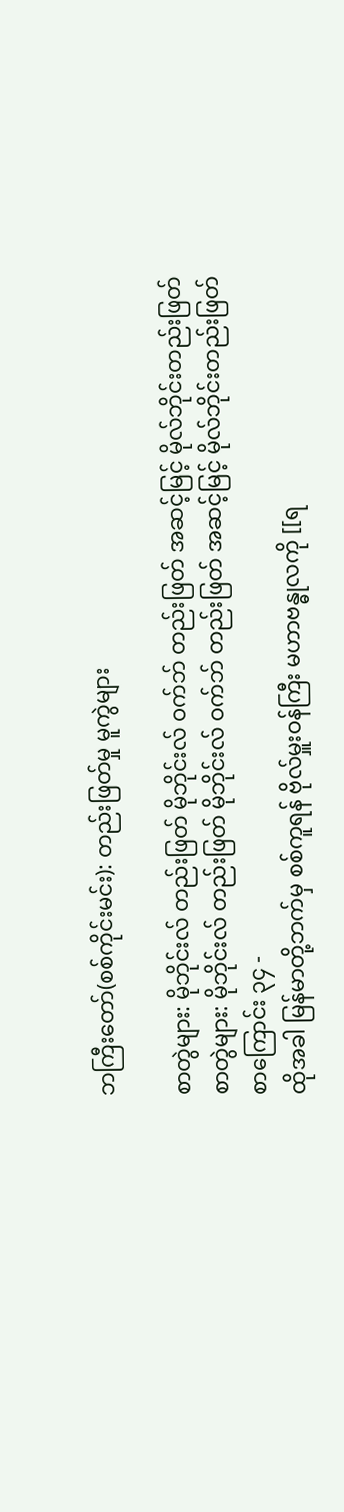ဘကြီးတော်(စစ်ကိုင်းမင်း): တည်းဖြတ်မှု မူကွဲများ

စာတွဲများ: မိုဘိုင်းလ် တည်းဖြတ် မိုဘိုင်းလ် ဝက်ဘ် တည်းဖြတ် အဆင့်မြင့် မိုလ်ဘိုင်းတည်းဖြတ်
စာတွဲများ: မိုဘိုင်းလ် တည်းဖြတ် မိုဘိုင်းလ် ဝက်ဘ် တည်းဖြတ် အဆင့်မြင့် မိုလ်ဘိုင်းတည်းဖြတ်
စာကြောင်း ၃၄ -
ထိုအခါ မြန်မာတို့ဘက်မှ စစ်ကူရန် ဗိုလ်မှူးဝန်ကြီး မဟာဗန္ဓုလကို [[ရ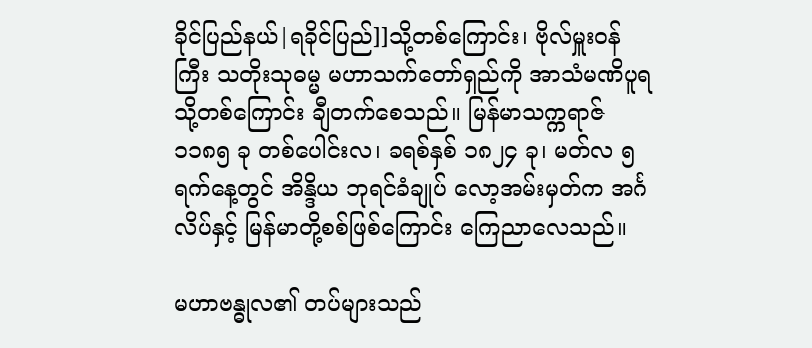ခိုင်ပြည်နယ်|ရခိုင်ပြည်]]သို့တစ်ကြောင်း၊ ဗိုလ်မှူးဝန်ကြီး သတိုးသုဓမ္မ မဟာသက်တော်ရှည်ကို အာသံမဏိပူရသို့တစ်ကြောင်း ချီတက်စေသည်။ မြန်မာသက္ကရာဇ် ၁၁၈၅ ခု တစ်ပေါင်းလ၊ ခရစ်နှစ် ၁၈၂၄ ခု၊ မတ်လ ၅ ရက်နေ့တွင် အိန္ဒိယ ဘုရင်ခံချုပ် လော့အမ်းမှတ်က အင်္ဂလိပ်နှင့် မြန်မာတို့စစ်ဖြစ်ကြောင်း ကြေညာလေသည်။

မဟာဗန္ဓုလ၏ တပ်များသည်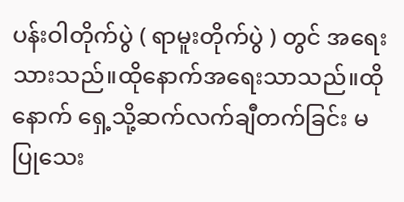ပန်းဝါတိုက်ပွဲ ( ရာမူးတိုက်ပွဲ ) တွင် အရေးသားသည်။ထိုနောက်အရေးသာသည်။ထိုနောက် ရှေ့သို့ဆက်လက်ချီတက်ခြင်း မပြုသေး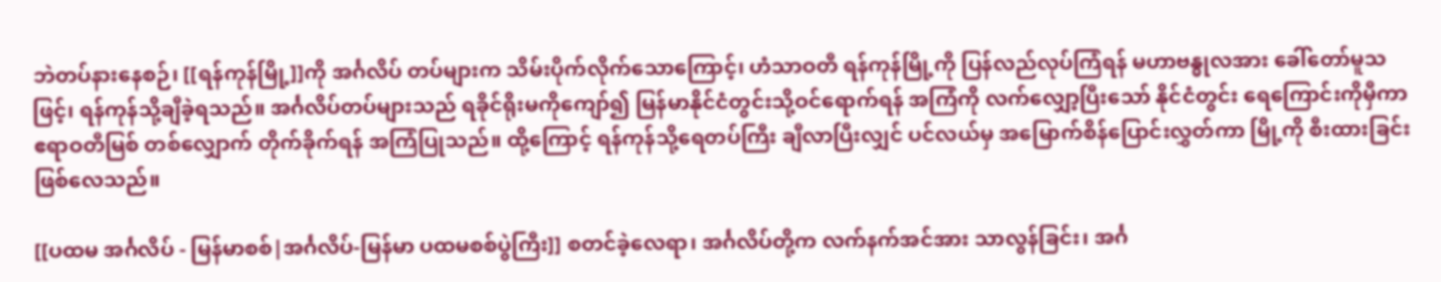ဘဲတပ်နားနေစဉ်၊ [[ရန်ကုန်မြို့]]ကို အင်္ဂလိပ် တပ်များက သိမ်းပိုက်လိုက်သောကြောင့်၊ ဟံသာဝတီ ရန်ကုန်မြို့ကို ပြန်လည်လုပ်ကြံရန် မဟာဗန္ဓုလအား ခေါ်တော်မူသဖြင့်၊ ရန်ကုန်သို့ချီခဲ့ရသည်။ အင်္ဂလိပ်တပ်များသည် ရခိုင်ရိုးမကိုကျော်၍ မြန်မာနိုင်ငံတွင်းသို့ဝင်ရောက်ရန် အကြံကို လက်လျှော့ပြီးသော် နိုင်ငံတွင်း ရေကြောင်းကိုမှီကာ ဧရာဝတီမြစ် တစ်လျှောက် တိုက်ခိုက်ရန် အကြံပြုသည်။ ထို့ကြောင့် ရန်ကုန်သို့ရေတပ်ကြီး ချီလာပြီးလျှင် ပင်လယ်မှ အမြောက်စိန်ပြောင်းလွှတ်ကာ မြို့ကို စီးထားခြင်း ဖြစ်လေသည်။

[[ပထမ အင်္ဂလိပ် - မြန်မာစစ်|အင်္ဂလိပ်-မြန်မာ ပထမစစ်ပွဲကြီး]] စတင်ခဲ့လေရာ၊ အင်္ဂလိပ်တို့က လက်နက်အင်အား သာလွန်ခြင်း၊ အင်္ဂ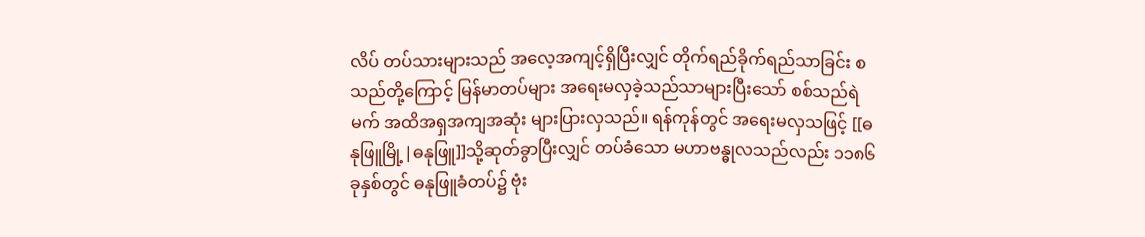လိပ် တပ်သားများသည် အလေ့အကျင့်ရှိပြီးလျှင် တိုက်ရည်ခိုက်ရည်သာခြင်း စသည်တို့ကြောင့် မြန်မာတပ်များ အရေးမလှခဲ့သည်သာများပြီးသော် စစ်သည်ရဲမက် အထိအရှအကျအဆုံး များပြားလှသည်။ ရန်ကုန်တွင် အရေးမလှသဖြင့် [[ဓနုဖြူမြို့|ဓနုဖြူ]]သို့ဆုတ်ခွာပြီးလျှင် တပ်ခံသော မဟာဗန္ဓုလသည်လည်း ၁၁၈၆ ခုနှစ်တွင် ဓနုဖြူခံတပ်၌ ဗုံး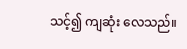သင့်၍ ကျဆုံး လေသည်။